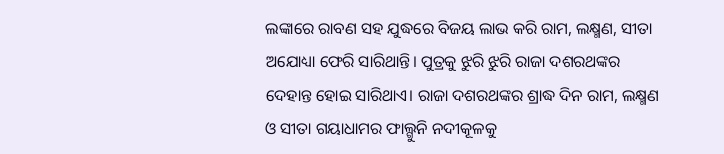ଲଙ୍କାରେ ରାବଣ ସହ ଯୁଦ୍ଧରେ ବିଜୟ ଲାଭ କରି ରାମ, ଲକ୍ଷ୍ମଣ, ସୀତା ଅଯୋଧ୍ୟା ଫେରି ସାରିଥାନ୍ତି। ପୁତ୍ରକୁ ଝୁରି ଝୁରି ରାଜା ଦଶରଥଙ୍କର ଦେହାନ୍ତ ହୋଇ ସାରିଥାଏ। ରାଜା ଦଶରଥଙ୍କର ଶ୍ରାଦ୍ଧ ଦିନ ରାମ, ଲକ୍ଷ୍ମଣ ଓ ସୀତା ଗୟାଧାମର ଫାଲ୍ଗୁନି ନଦୀକୂଳକୁ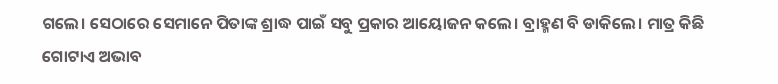ଗଲେ। ସେଠାରେ ସେମାନେ ପିତାଙ୍କ ଶ୍ରାଦ୍ଧ ପାଇଁ ସବୁ ପ୍ରକାର ଆୟୋଜନ କଲେ। ବ୍ରାହ୍ମଣ ବି ଡାକିଲେ। ମାତ୍ର କିଛି ଗୋଟାଏ ଅଭାବ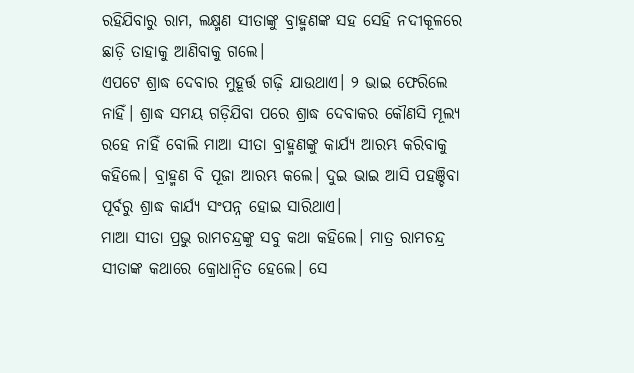ରହିଯିବାରୁ ରାମ, ଲକ୍ଷ୍ମଣ ସୀତାଙ୍କୁ ବ୍ରାହ୍ମଣଙ୍କ ସହ ସେହି ନଦୀକୂଳରେ ଛାଡ଼ି ତାହାକୁ ଆଣିବାକୁ ଗଲେ।
ଏପଟେ ଶ୍ରାଦ୍ଧ ଦେବାର ମୁହୂର୍ତ୍ତ ଗଢ଼ି ଯାଉଥାଏ। ୨ ଭାଇ ଫେରିଲେ ନାହିଁ। ଶ୍ରାଦ୍ଧ ସମୟ ଗଡ଼ିଯିବା ପରେ ଶ୍ରାଦ୍ଧ ଦେବାକର କୌଣସି ମୂଲ୍ୟ ରହେ ନାହିଁ ବୋଲି ମାଆ ସୀତା ବ୍ରାହ୍ମଣଙ୍କୁ କାର୍ଯ୍ୟ ଆରମ୍ଭ କରିବାକୁ କହିଲେ। ବ୍ରାହ୍ମଣ ବି ପୂଜା ଆରମ୍ଭ କଲେ। ଦୁଇ ଭାଇ ଆସି ପହଞ୍ଚିବା ପୂର୍ବରୁ ଶ୍ରାଦ୍ଧ କାର୍ଯ୍ୟ ସଂପନ୍ନ ହୋଇ ସାରିଥାଏ।
ମାଆ ସୀତା ପ୍ରଭୁ ରାମଚନ୍ଦ୍ରଙ୍କୁ ସବୁ କଥା କହିଲେ। ମାତ୍ର ରାମଚନ୍ଦ୍ର ସୀତାଙ୍କ କଥାରେ କ୍ରୋଧାନ୍ଵିତ ହେଲେ। ସେ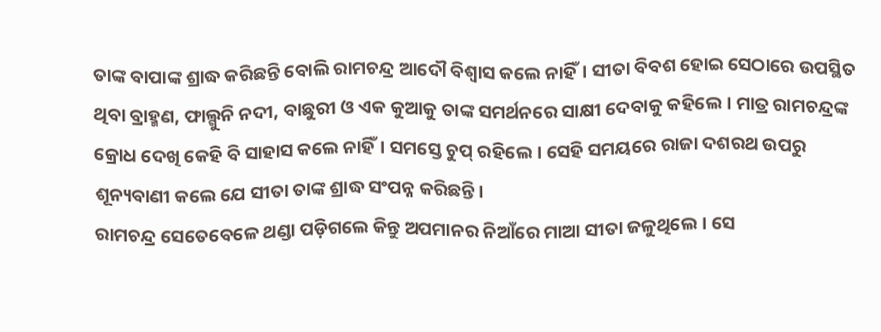ତାଙ୍କ ବାପାଙ୍କ ଶ୍ରାଦ୍ଧ କରିଛନ୍ତି ବୋଲି ରାମଚନ୍ଦ୍ର ଆଦୌ ବିଶ୍ୱାସ କଲେ ନାହିଁ। ସୀତା ବିବଶ ହୋଇ ସେଠାରେ ଉପସ୍ଥିତ ଥିବା ବ୍ରାହ୍ମଣ, ଫାଲ୍ଗୁନି ନଦୀ, ବାଛୁରୀ ଓ ଏକ କୁଆକୁ ତାଙ୍କ ସମର୍ଥନରେ ସାକ୍ଷୀ ଦେବାକୁ କହିଲେ। ମାତ୍ର ରାମଚନ୍ଦ୍ରଙ୍କ କ୍ରୋଧ ଦେଖି କେହି ବି ସାହାସ କଲେ ନାହିଁ। ସମସ୍ତେ ଚୁପ୍ ରହିଲେ। ସେହି ସମୟରେ ରାଜା ଦଶରଥ ଉପରୁ ଶୂନ୍ୟବାଣୀ କଲେ ଯେ ସୀତା ତାଙ୍କ ଶ୍ରାଦ୍ଧ ସଂପନ୍ନ କରିଛନ୍ତି।
ରାମଚନ୍ଦ୍ର ସେତେବେଳେ ଥଣ୍ଡା ପଡ଼ିଗଲେ କିନ୍ତୁ ଅପମାନର ନିଆଁରେ ମାଆ ସୀତା ଜଳୁଥିଲେ। ସେ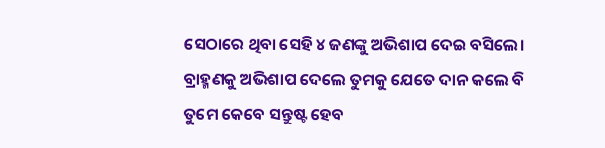ସେଠାରେ ଥିବା ସେହି ୪ ଜଣଙ୍କୁ ଅଭିଶାପ ଦେଇ ବସିଲେ। ବ୍ରାହ୍ମଣକୁ ଅଭିଶାପ ଦେଲେ ତୁମକୁ ଯେତେ ଦାନ କଲେ ବି ତୁମେ କେବେ ସନ୍ତୁଷ୍ଟ ହେବ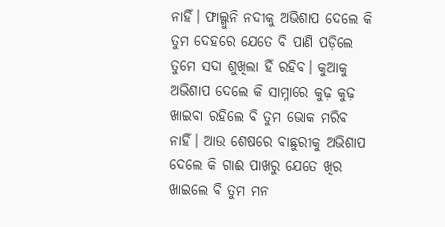ନାହିଁ। ଫାଲ୍ଗୁନି ନଦୀକୁ ଅଭିଶାପ ଦେଲେ କି ତୁମ ଦେହରେ ଯେତେ ବି ପାଣି ପଡ଼ିଲେ ତୁମେ ସଦା ଶୁଖିଲା ହିଁ ରହିବ। କୁଆକୁ ଅଭିଶାପ ଦେଲେ କି ସାମ୍ନାରେ କୁଢ଼ କୁଢ଼ ଖାଇବା ରହିଲେ ବି ତୁମ ଭୋକ ମରିବ ନାହିଁ। ଆଉ ଶେଷରେ ବାଛୁରୀକୁ ଅଭିଶାପ ଦେଲେ କି ଗାଈ ପାଖରୁ ଯେତେ ଖିର ଖାଇଲେ ବି ତୁମ ମନ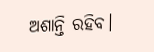ଅଶାନ୍ତି ରହିବ।